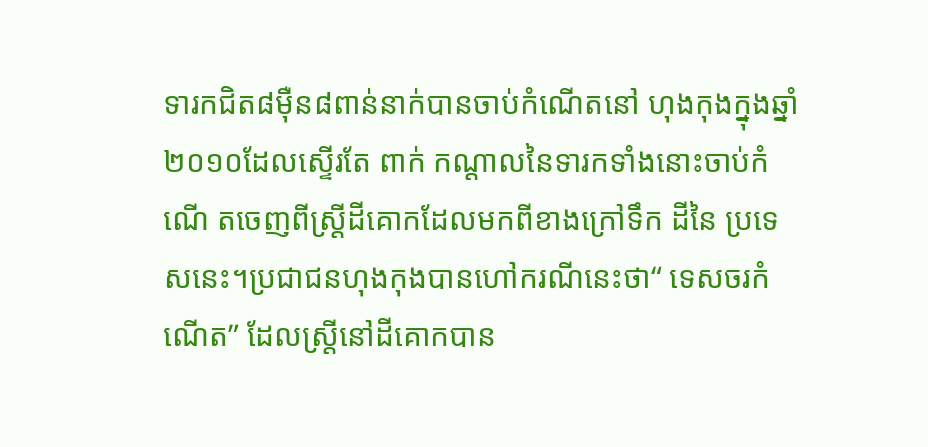ទារកជិត៨ម៉ឺន៨ពាន់នាក់បានចាប់កំណើតនៅ ហុងកុងក្នុងឆ្នាំ២០១០ដែលស្ទើរតែ ពាក់ កណ្តាលនៃទារកទាំងនោះចាប់កំណើ តចេញពីស្ត្រីដីគោកដែលមកពីខាងក្រៅទឹក ដីនៃ ប្រទេសនេះ។ប្រជាជនហុងកុងបានហៅករណីនេះថា“ ទេសចរកំណើត” ដែលស្ត្រីនៅដីគោកបាន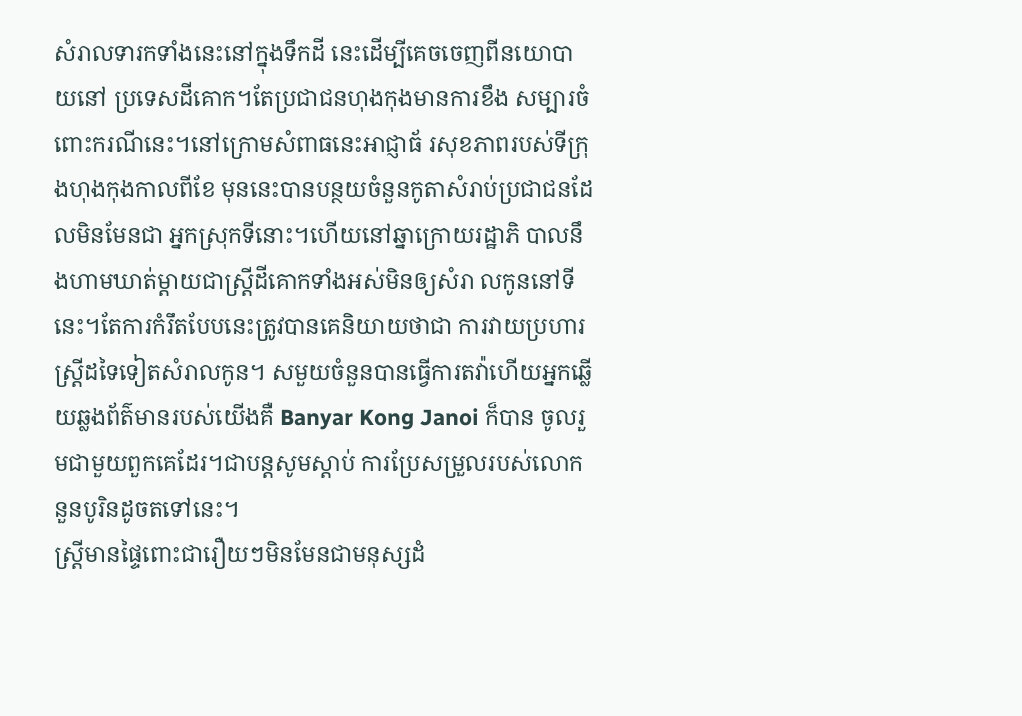សំរាលទារកទាំងនេះនៅក្នុងទឹកដី នេះដើម្បីគេចចេញពីនយោបាយនៅ ប្រទេសដីគោក។តែប្រជាជនហុងកុងមានការខឹង សម្បារចំពោះករណីនេះ។នៅក្រោមសំពាធនេះអាជ្ញាធ័ រសុខភាពរបស់ទីក្រុងហុងកុងកាលពីខែ មុននេះបានបន្ថយចំនួនកូតាសំរាប់ប្រជាជនដែលមិនមែនជា អ្នកស្រុកទីនោះ។ហើយនៅឆ្នាក្រោយរដ្ឋាភិ បាលនឹងហាមឃាត់ម្តាយជាស្ត្រីដីគោកទាំងអស់មិនឲ្យសំរា លកូននៅទីនេះ។តែការកំរឹតបែបនេះត្រូវបានគេនិយាយថាជា ការវាយប្រហារស្ត្រីដទៃទៀតសំរាលកូន។ សមួយចំនួនបានធ្វើការតវ៉ាហើយអ្នកឆ្លើយឆ្លងព័ត៌មានរបស់យើងគឺ Banyar Kong Janoi ក៏បាន ចូលរួមជាមួយពួកគេដែរ។ជាបន្តសូមស្តាប់ ការប្រែសម្រួលរបស់លោកនួនបូរិនដូចតទៅនេះ។
ស្ត្រីមានផ្ទៃពោះជារឿយៗមិនមែនជាមនុស្សដំ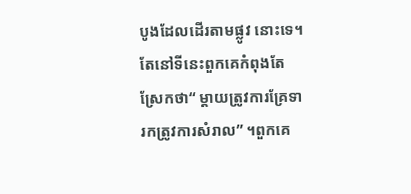បូងដែលដើរតាមផ្លូវ នោះទេ។តែនៅទីនេះពួកគេកំពុងតែស្រែកថា“ ម្តាយត្រូវការគ្រែទារកត្រូវការសំរាល” ។ពួកគេ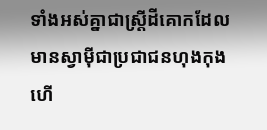ទាំងអស់គ្នាជាស្ត្រីដីគោកដែលមានស្វាម៉ីជាប្រជាជនហុងកុងហើ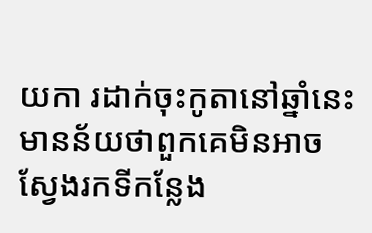យកា រដាក់ចុះកូតានៅឆ្នាំនេះមានន័យថាពួកគេមិនអាចស្វែងរកទីកន្លែង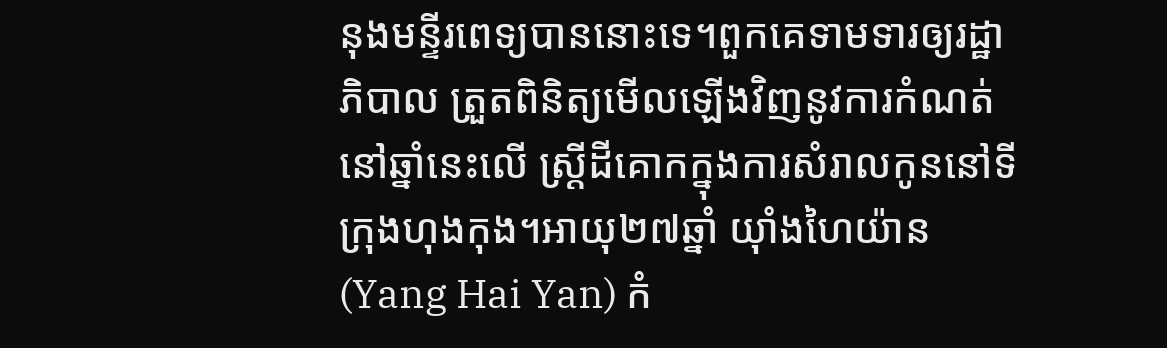នុងមន្ទីរពេទ្យបាននោះទេ។ពួកគេទាមទារឲ្យរដ្ឋាភិបាល ត្រួតពិនិត្យមើលឡើងវិញនូវការកំណត់នៅឆ្នាំនេះលើ ស្ត្រីដីគោកក្នុងការសំរាលកូននៅទីក្រុងហុងកុង។អាយុ២៧ឆ្នាំ យ៉ាំងហៃយ៉ាន (Yang Hai Yan) កំ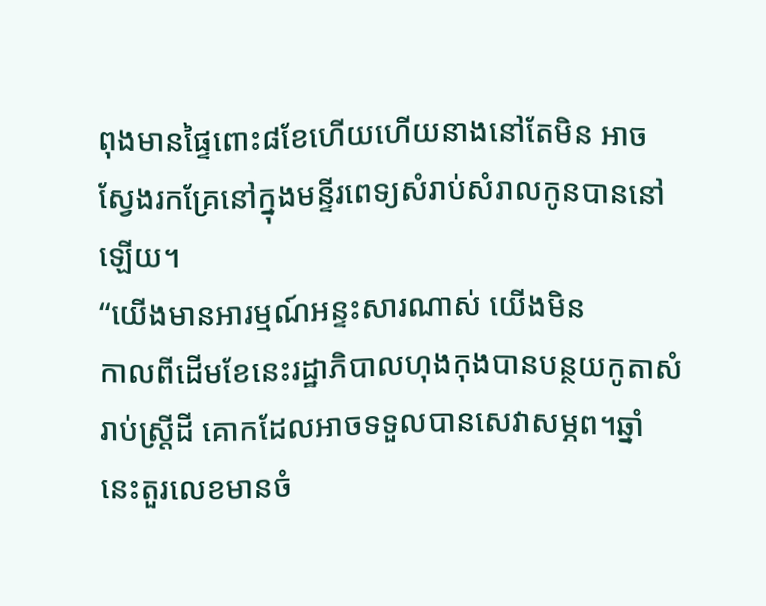ពុងមានផ្ទៃពោះ៨ខែហើយហើយនាងនៅតែមិន អាចស្វែងរកគ្រែនៅក្នុងមន្ទីរពេទ្យសំរាប់សំរាលកូនបាននៅឡើយ។
“យើងមានអារម្មណ៍អន្ទះសារណាស់ យើងមិន
កាលពីដើមខែនេះរដ្ឋាភិបាលហុងកុងបានបន្ថយកូតាសំរាប់ស្ត្រីដី គោកដែលអាចទទួលបានសេវាសម្ភព។ឆ្នាំនេះតួរលេខមានចំ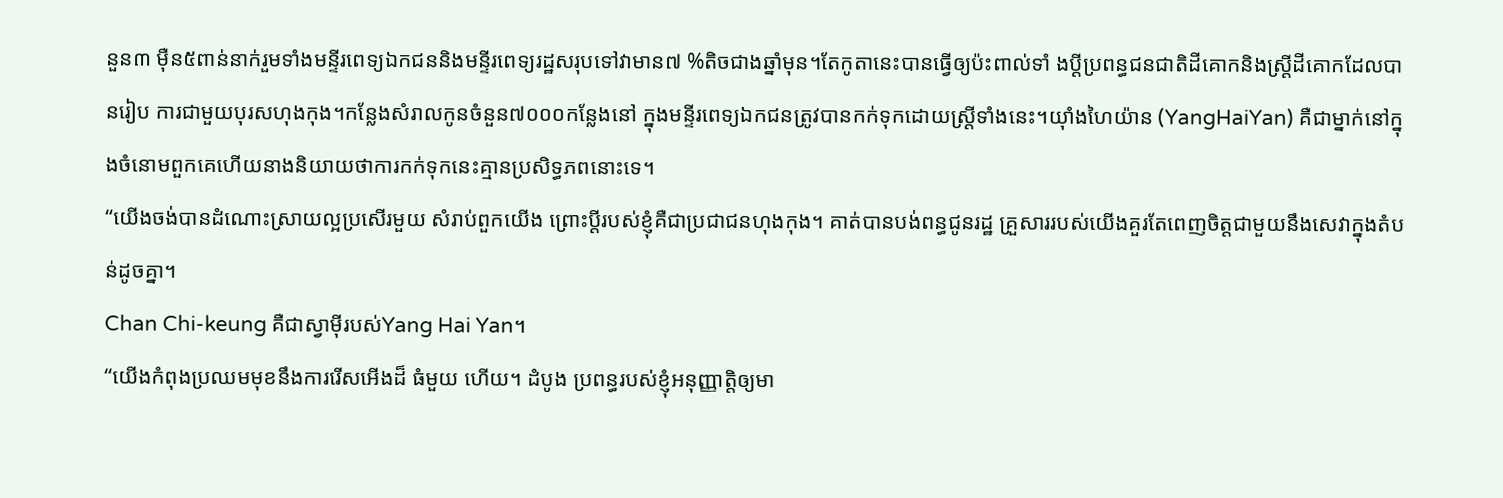នួន៣ ម៉ឺន៥ពាន់នាក់រួមទាំងមន្ទីរពេទ្យឯកជននិងមន្ទីរពេទ្យរដ្ឋសរុបទៅវាមាន៧ %តិចជាងឆ្នាំមុន។តែកូតានេះបានធ្វើឲ្យប៉ះពាល់ទាំ ងប្តីប្រពន្ធជនជាតិដីគោកនិងស្ត្រីដីគោកដែលបានរៀប ការជាមួយបុរសហុងកុង។កន្លែងសំរាលកូនចំនួន៧០០០កន្លែងនៅ ក្នុងមន្ទីរពេទ្យឯកជនត្រូវបានកក់ទុកដោយស្ត្រីទាំងនេះ។យ៉ាំងហៃយ៉ាន (YangHaiYan) គឺជាម្នាក់នៅក្នុងចំនោមពួកគេហើយនាងនិយាយថាការកក់ទុកនេះគ្មានប្រសិទ្ធភពនោះទេ។
“យើងចង់បានដំណោះស្រាយល្អប្រសើរមួយ សំរាប់ពួកយើង ព្រោះប្តីរបស់ខ្ញុំគឺជាប្រជាជនហុងកុង។ គាត់បានបង់ពន្ធជូនរដ្ឋ គ្រួសាររបស់យើងគួរតែពេញចិត្តជាមួយនឹងសេវាក្នុងតំបន់ដូចគ្នា។
Chan Chi-keung គឺជាស្វាម៉ីរបស់Yang Hai Yan។
“យើងកំពុងប្រឈមមុខនឹងការរើសអើងដ៏ ធំមួយ ហើយ។ ដំបូង ប្រពន្ធរបស់ខ្ញុំអនុញ្ញាត្តិឲ្យមា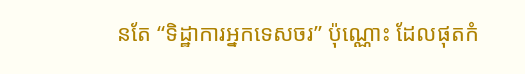នតែ “ទិដ្ឋាការអ្នកទេសចរ” ប៉ុណ្ណោះ ដែលផុតកំ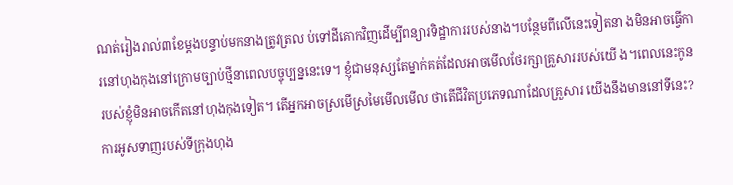ណត់រៀងរាល់៣ខែម្តងបន្ទាប់មកនាងត្រូវត្រល ប់ទៅដីគោកវិញដើម្បីពន្យារទិដ្ឋាការរបស់នាង។បន្ថែមពីលើនេះទៀតនា ងមិនអាចធ្វើការនៅហុងកុងនៅក្រោមច្បាប់ថ្មីនាពេលបច្ចុប្បន្ននេះទេ។ ខ្ញុំជាមនុស្សតែម្នាក់គត់ដែលអាចមើលថែរក្សាគ្រួសាររបស់យើ ង។ពេលនេះកូនរបស់ខ្ញុំមិនអាចកើតនៅហុងកុងទៀត។ តើអ្នកអាចស្រមើស្រមៃមើលមើល ថាតើជីវិតប្រភេទណាដែលគ្រួសារ យើងនឹងមាននៅទីនេះ?
ការអូសទាញរបស់ទីក្រុងហុង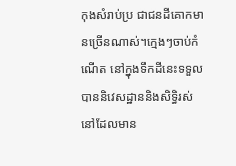កុងសំរាប់ប្រ ជាជនដីគោកមានច្រើនណាស់។ក្មេងៗចាប់កំណើត នៅក្នុងទឹកដីនេះទទួលបាននិវេសដ្ឋាននិងសិទ្ធិរស់នៅដែលមាន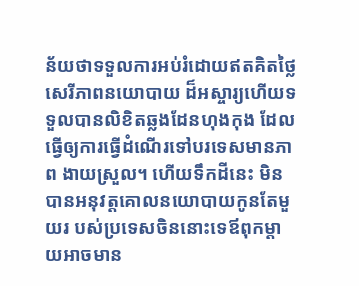ន័យថាទទួលការអប់រំដោយឥតគិតថ្លៃសេរីភាពនយោបាយ ដ៏អស្ចារ្យហើយទទួលបានលិខិតឆ្លងដែនហុងកុង ដែលធ្វើឲ្យការធ្វើដំណើរទៅបរទេសមានភាព ងាយស្រួល។ ហើយទឹកដីនេះ មិនបានអនុវត្តគោលនយោបាយកូនតែមួយរ បស់ប្រទេសចិននោះទេឪពុកម្តាយអាចមាន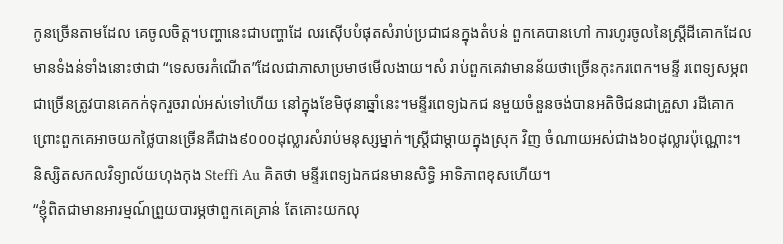កូនច្រើនតាមដែល គេចូលចិត្ត។បញ្ហានេះជាបញ្ហាដែ លរស៊ើបបំផុតសំរាប់ប្រជាជនក្នុងតំបន់ ពួកគេបានហៅ ការហូរចូលនៃស្ត្រីដីគោកដែលមានទំងន់ទាំងនោះថាជា “ទេសចរកំណើត”ដែលជាភាសាប្រមាថមើលងាយ។សំ រាប់ពួកគេវាមានន័យថាច្រើនកុះករពេក។មន្ទី រពេទ្យសម្ភពជាច្រើនត្រូវបានគេកក់ទុករួចរាល់អស់ទៅហើយ នៅក្នុងខែមិថុនាឆ្នាំនេះ។មន្ទីរពេទ្យឯកជ នមួយចំនួនចង់បានអតិថិជនជាគ្រួសា រដីគោកព្រោះពួកគេអាចយកថ្លៃបានច្រើនគឺជាង៩០០០ដុល្លារសំរាប់មនុស្សម្នាក់។ស្ត្រីជាម្តាយក្នុងស្រុក វិញ ចំណាយអស់ជាង៦០ដុល្លារប៉ុណ្ណោះ។ និស្សិតសកលវិទ្យាល័យហុងកុង Steffi Au គិតថា មន្ទីរពេទ្យឯកជនមានសិទ្ធិ អាទិភាពខុសហើយ។
“ខ្ញុំពិតជាមានអារម្មណ៍ព្រួយបារម្ភថាពួកគេគ្រាន់ តែគោះយកលុ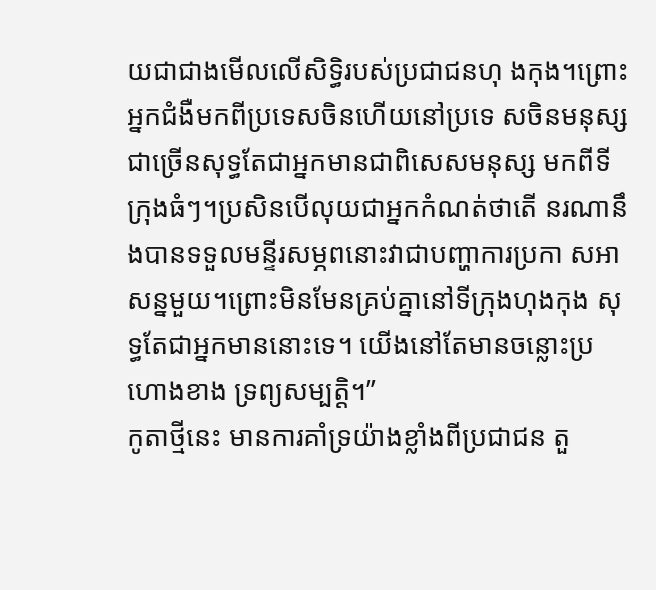យជាជាងមើលលើសិទ្ធិរបស់ប្រជាជនហុ ងកុង។ព្រោះអ្នកជំងឺមកពីប្រទេសចិនហើយនៅប្រទេ សចិនមនុស្សជាច្រើនសុទ្ធតែជាអ្នកមានជាពិសេសមនុស្ស មកពីទីក្រុងធំៗ។ប្រសិនបើលុយជាអ្នកកំណត់ថាតើ នរណានឹងបានទទួលមន្ទីរសម្ភពនោះវាជាបញ្ហាការប្រកា សអាសន្នមួយ។ព្រោះមិនមែនគ្រប់គ្នានៅទីក្រុងហុងកុង សុទ្ធតែជាអ្នកមាននោះទេ។ យើងនៅតែមានចន្លោះប្រហោងខាង ទ្រព្យសម្បត្តិ។”
កូតាថ្មីនេះ មានការគាំទ្រយ៉ាងខ្លាំងពីប្រជាជន តួ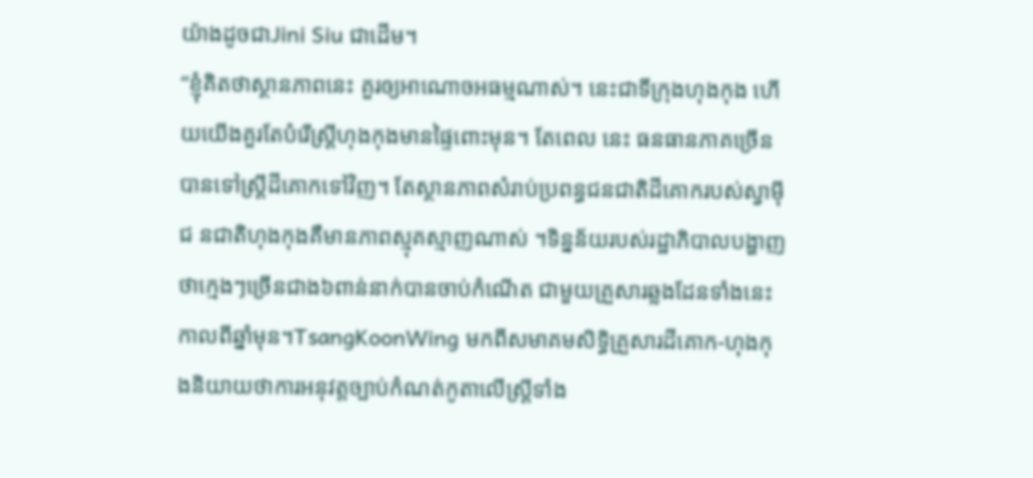យ៉ាងដូចជាJini Siu ជាដើម។
“ខ្ញុំគិតថាស្ថានភាពនេះ គួរឲ្យអាណោចអធម្មណាស់។ នេះជាទីក្រុងហុងកុង ហើយយើងគួរតែបំរើស្ត្រីហុងកុងមានផ្ទៃពោះមុន។ តែពេល នេះ ធនធានភាគច្រើនបានទៅស្ត្រីដីគោកទៅវិញ។ តែស្ថានភាពសំរាប់ប្រពន្ធជនជាតិដីគោករបស់ស្វាម៉ីជ នជាតិហុងកុងគឺមានភាពស្មុគស្មាញណាស់ ។ទិន្នន័យរបស់រដ្ឋាភិបាលបង្ហាញថាក្មេងៗច្រើនជាង៦ពាន់នាក់បានចាប់កំណើត ជាមួយគ្រួសារឆ្លងដែនទាំងនេះកាលពីឆ្នាំមុន។TsangKoonWing មកពីសមាគមសិទ្ធិគ្រួសារដីគោក-ហុងកុងនិយាយថាការអនុវត្តច្បាប់កំណត់កូតាលើស្រ្តីទាំង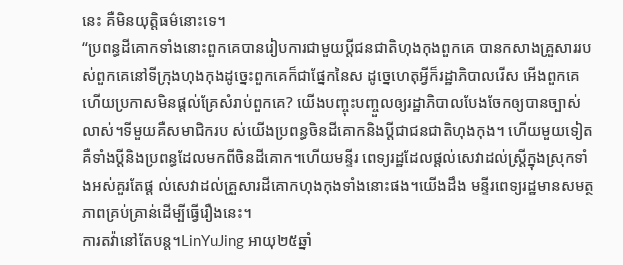នេះ គឺមិនយុត្តិធម៌នោះទេ។
“ប្រពន្ធដីគោកទាំងនោះពួកគេបានរៀបការជាមួយប្តីជនជាតិហុងកុងពួកគេ បានកសាងគ្រួសាររបស់ពួកគេនៅទីក្រុងហុងកុងដូច្នេះពួកគេក៏ជាផ្នែកនៃស ដូច្នេហេតុអ្វីក៏រដ្ឋាភិបាលរើស អើងពួកគេហើយប្រកាសមិនផ្តល់គ្រែសំរាប់ពួកគេ? យើងបញ្ចុះបញ្ចួលឲ្យរដ្ឋាភិបាលបែងចែកឲ្យបានច្បាស់លាស់។ទីមួយគឺសមាជិករប ស់យើងប្រពន្ធចិនដីគោកនិងប្តីជាជនជាតិហុងកុង។ ហើយមួយទៀតគឺទាំងប្តីនិងប្រពន្ធដែលមកពីចិនដីគោក។ហើយមន្ទីរ ពេទ្យរដ្ឋដែលផ្តល់សេវាដល់ស្ត្រីក្នុងស្រុកទាំងអស់គួរតែផ្ត ល់សេវាដល់គ្រួសារដីគោកហុងកុងទាំងនោះផង។យើងដឹង មន្ទីរពេទ្យរដ្ឋមានសមត្ថភាពគ្រប់គ្រាន់ដើម្បីធ្វើរឿងនេះ។
ការតវ៉ានៅតែបន្ត។LinYuJing អាយុ២៥ឆ្នាំ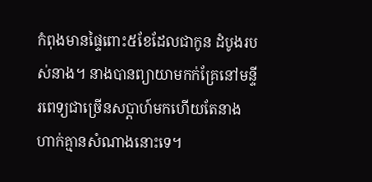កំពុងមានផ្ទៃពោះ៥ខែដែលជាកូន ដំបូងរបស់នាង។ នាងបានព្យាយាមកក់គ្រែនៅមន្ទីរពេទ្យជាច្រើនសប្តាហ៍មកហើយតែនាងហាក់គ្មានសំណាងនោះទេ។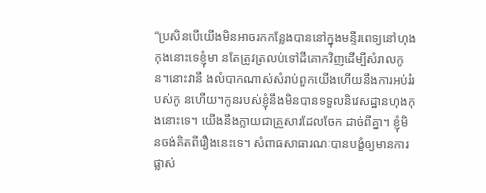“ប្រសិនបើយើងមិនអាចរកកន្លែងបាននៅក្នុងមន្ទីរពេទ្យនៅហុងកុងនោះទេខ្ញុំមា នតែត្រូវត្រលប់ទៅដីគោកវិញដើម្បីសំរាលកូន។នោះវានឹ ងលំបាកណាស់សំរាប់ពួកយើងហើយនឹងការអប់រំរបស់កូ នហើយ។កូនរបស់ខ្ញុំនឹងមិនបានទទួលនិវេសដ្ឋានហុងកុងនោះទេ។ យើងនឹងក្លាយជាគ្រួសារដែលចែក ដាច់ពីគ្នា។ ខ្ញុំមិនចង់គិតពីរឿងនេះទេ។ សំពាធសាធារណៈបានបង្ខំឲ្យមានការផ្លាស់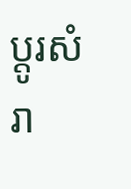ប្តូរសំរា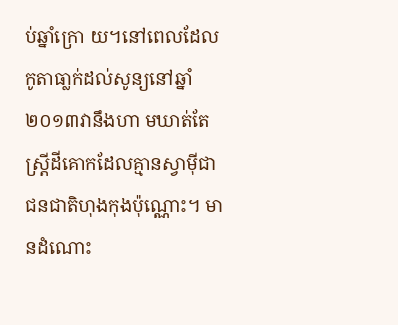ប់ឆ្នាំក្រោ យ។នៅពេលដែលកូតាធា្លក់ដល់សូន្យនៅឆ្នាំ២០១៣វានឹងហា មឃាត់តែស្ត្រីដីគោកដែលគ្មានស្វាម៉ីជាជនជាតិហុងកុងប៉ុណ្ណោះ។ មានដំណោះ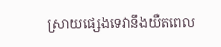ស្រាយផ្សេងទេវានឹងយឺតពេល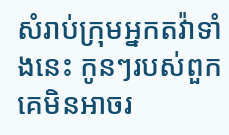សំរាប់ក្រុមអ្នកតវ៉ាទាំងនេះ កូនៗរបស់ពួកគេមិនអាចរ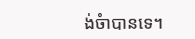ង់ចំាបានទេ។